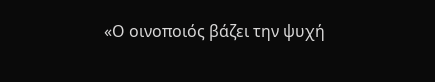«Ο οινοποιός βάζει την ψυχή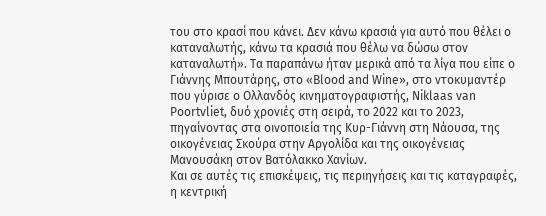του στο κρασί που κάνει. Δεν κάνω κρασιά για αυτό που θέλει ο καταναλωτής, κάνω τα κρασιά που θέλω να δώσω στον καταναλωτή». Τα παραπάνω ήταν μερικά από τα λίγα που είπε ο Γιάννης Μπουτάρης, στο «Βlood and Wine», στο ντοκυμαντέρ που γύρισε ο Ολλανδός κινηματογραφιστής, Niklaas van Poortvliet, δυό χρονιές στη σειρά, το 2022 και το 2023, πηγαίνοντας στα οινοποιεία της Κυρ-Γιάννη στη Νάουσα, της οικογένειας Σκούρα στην Αργολίδα και της οικογένειας Μανουσάκη στον Βατόλακκο Χανίων.
Και σε αυτές τις επισκέψεις, τις περιηγήσεις και τις καταγραφές, η κεντρική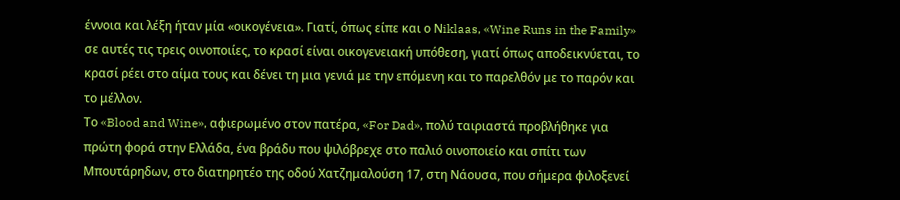έννοια και λέξη ήταν μία «οικογένεια». Γιατί, όπως είπε και ο Νiklaas, «Wine Runs in the Family» σε αυτές τις τρεις οινοποιίες, το κρασί είναι οικογενειακή υπόθεση, γιατί όπως αποδεικνύεται, το κρασί ρέει στο αίμα τους και δένει τη μια γενιά με την επόμενη και το παρελθόν με το παρόν και το μέλλον.
Το «Blood and Wine», αφιερωμένο στον πατέρα, «For Dad», πολύ ταιριαστά προβλήθηκε για πρώτη φορά στην Ελλάδα, ένα βράδυ που ψιλόβρεχε στο παλιό οινοποιείο και σπίτι των Μπουτάρηδων, στο διατηρητέο της οδού Χατζημαλούση 17, στη Νάουσα, που σήμερα φιλοξενεί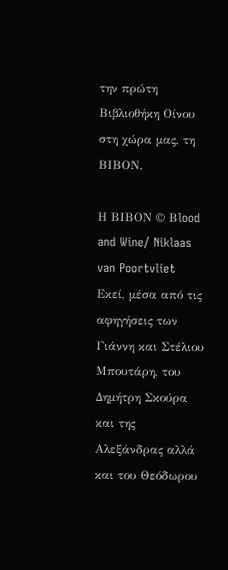την πρώτη Βιβλιοθήκη Οίνου στη χώρα μας, τη ΒΙΒΟΝ.

Η ΒΙΒΟΝ © Βlood and Wine/ Niklaas van Poortvliet
Εκεί, μέσα από τις αφηγήσεις των Γιάννη και Στέλιου Μπουτάρη, του Δημήτρη Σκούρα και της Αλεξάνδρας αλλά και του Θεόδωρου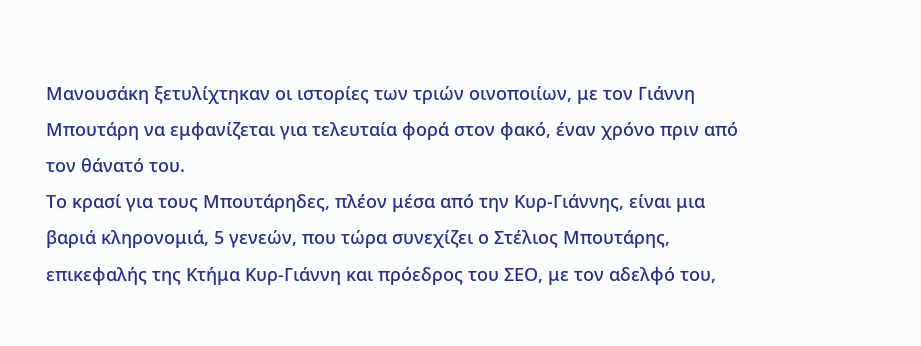Μανουσάκη ξετυλίχτηκαν οι ιστορίες των τριών οινοποιίων, με τον Γιάννη Μπουτάρη να εμφανίζεται για τελευταία φορά στον φακό, έναν χρόνο πριν από τον θάνατό του.
Το κρασί για τους Μπουτάρηδες, πλέον μέσα από την Κυρ-Γιάννης, είναι μια βαριά κληρονομιά, 5 γενεών, που τώρα συνεχίζει ο Στέλιος Μπουτάρης, επικεφαλής της Κτήμα Κυρ-Γιάννη και πρόεδρος του ΣΕΟ, με τον αδελφό του,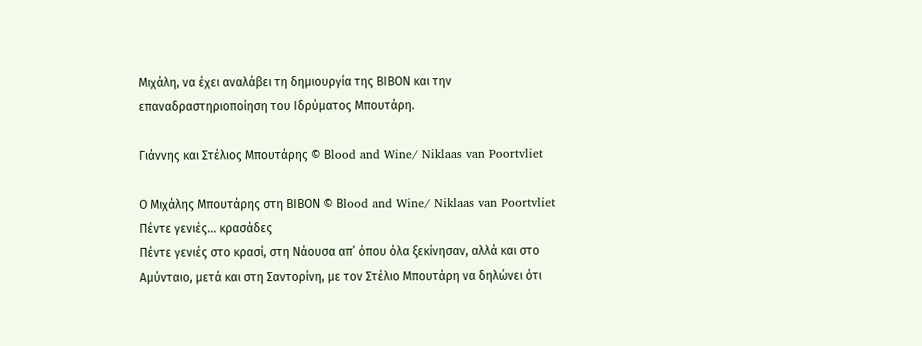Μιχάλη, να έχει αναλάβει τη δημιουργία της ΒΙΒΟΝ και την επαναδραστηριοποίηση του Ιδρύματος Μπουτάρη.

Γιάννης και Στέλιος Μπουτάρης © Βlood and Wine/ Niklaas van Poortvliet

Ο Μιχάλης Μπουτάρης στη ΒΙΒΟΝ © Βlood and Wine/ Niklaas van Poortvliet
Πέντε γενιές… κρασάδες
Πέντε γενιές στο κρασί, στη Νάουσα απ’ όπου όλα ξεκίνησαν, αλλά και στο Αμύνταιο, μετά και στη Σαντορίνη, με τον Στέλιο Μπουτάρη να δηλώνει ότι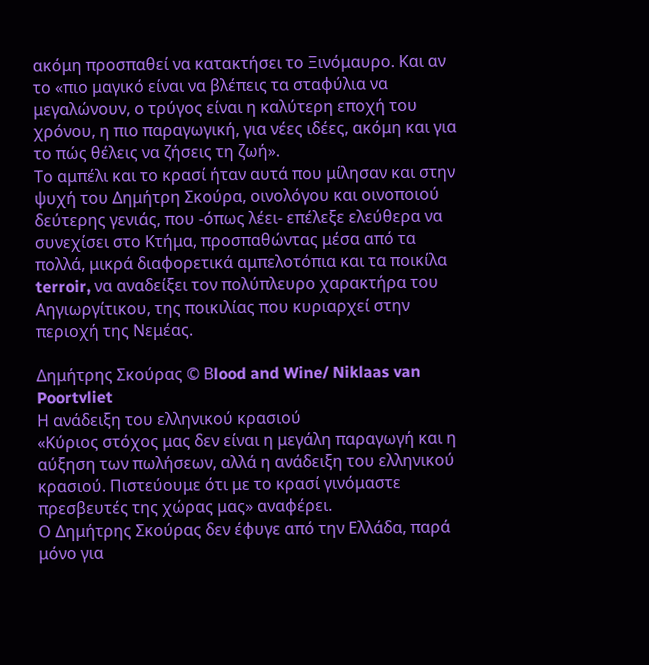ακόμη προσπαθεί να κατακτήσει το Ξινόμαυρο. Και αν το «πιο μαγικό είναι να βλέπεις τα σταφύλια να μεγαλώνουν, ο τρύγος είναι η καλύτερη εποχή του χρόνου, η πιο παραγωγική, για νέες ιδέες, ακόμη και για το πώς θέλεις να ζήσεις τη ζωή».
Το αμπέλι και το κρασί ήταν αυτά που μίλησαν και στην ψυχή του Δημήτρη Σκούρα, οινολόγου και οινοποιού δεύτερης γενιάς, που -όπως λέει- επέλεξε ελεύθερα να συνεχίσει στο Κτήμα, προσπαθώντας μέσα από τα πολλά, μικρά διαφορετικά αμπελοτόπια και τα ποικίλα terroir, να αναδείξει τον πολύπλευρο χαρακτήρα του Αηγιωργίτικου, της ποικιλίας που κυριαρχεί στην περιοχή της Νεμέας.

Δημήτρης Σκούρας © Βlood and Wine/ Niklaas van Poortvliet
Η ανάδειξη του ελληνικού κρασιού
«Κύριος στόχος μας δεν είναι η μεγάλη παραγωγή και η αύξηση των πωλήσεων, αλλά η ανάδειξη του ελληνικού κρασιού. Πιστεύουμε ότι με το κρασί γινόμαστε πρεσβευτές της χώρας μας» αναφέρει.
Ο Δημήτρης Σκούρας δεν έφυγε από την Ελλάδα, παρά μόνο για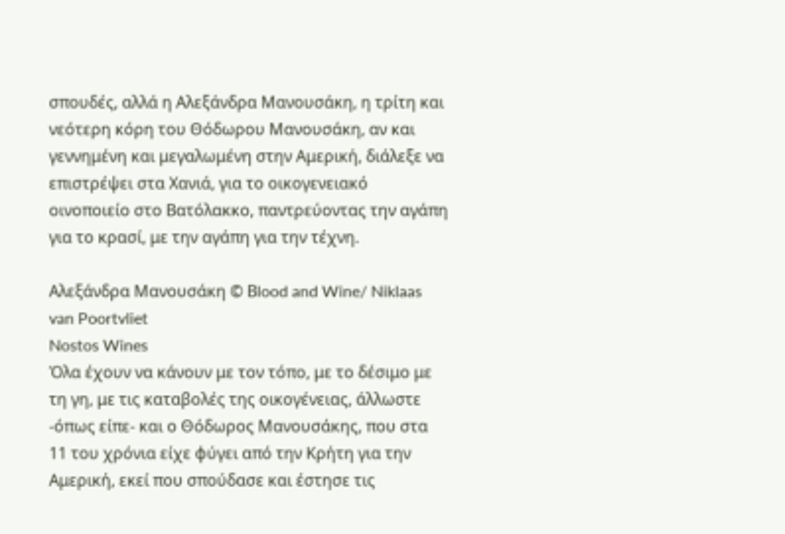σπουδές, αλλά η Αλεξάνδρα Μανουσάκη, η τρίτη και νεότερη κόρη του Θόδωρου Μανουσάκη, αν και γεννημένη και μεγαλωμένη στην Αμερική, διάλεξε να επιστρέψει στα Χανιά, για το οικογενειακό οινοποιείο στο Βατόλακκο, παντρεύοντας την αγάπη για το κρασί, με την αγάπη για την τέχνη.

Αλεξάνδρα Μανουσάκη © Βlood and Wine/ Niklaas van Poortvliet
Nostos Wines
Όλα έχουν να κάνουν με τον τόπο, με το δέσιμο με τη γη, με τις καταβολές της οικογένειας, άλλωστε -όπως είπε- και ο Θόδωρος Μανουσάκης, που στα 11 του χρόνια είχε φύγει από την Κρήτη για την Αμερική, εκεί που σπούδασε και έστησε τις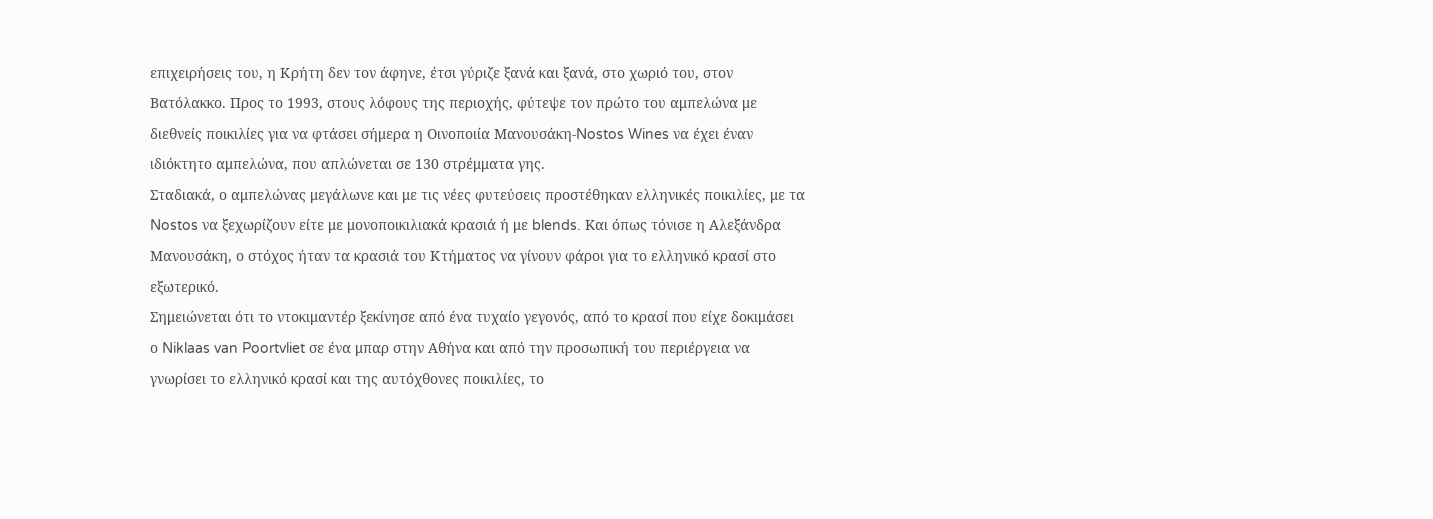επιχειρήσεις του, η Κρήτη δεν τον άφηνε, έτσι γύριζε ξανά και ξανά, στο χωριό του, στον Βατόλακκο. Προς το 1993, στους λόφους της περιοχής, φύτεψε τον πρώτο του αμπελώνα με διεθνείς ποικιλίες για να φτάσει σήμερα η Οινοποιία Μανουσάκη-Nostos Wines να έχει έναν ιδιόκτητο αμπελώνα, που απλώνεται σε 130 στρέμματα γης.
Σταδιακά, ο αμπελώνας μεγάλωνε και με τις νέες φυτεύσεις προστέθηκαν ελληνικές ποικιλίες, με τα Nostos να ξεχωρίζουν είτε με μονοποικιλιακά κρασιά ή με blends. Kαι όπως τόνισε η Αλεξάνδρα Μανουσάκη, ο στόχος ήταν τα κρασιά του Κτήματος να γίνουν φάροι για το ελληνικό κρασί στο εξωτερικό.
Σημειώνεται ότι το ντοκιμαντέρ ξεκίνησε από ένα τυχαίο γεγονός, από το κρασί που είχε δοκιμάσει ο Niklaas van Poortvliet σε ένα μπαρ στην Αθήνα και από την προσωπική του περιέργεια να γνωρίσει το ελληνικό κρασί και της αυτόχθονες ποικιλίες, το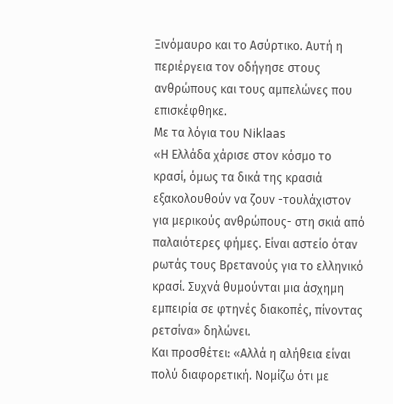Ξινόμαυρο και το Ασύρτικο. Αυτή η περιέργεια τον οδήγησε στους ανθρώπους και τους αμπελώνες που επισκέφθηκε.
Με τα λόγια του Niklaas
«Η Ελλάδα χάρισε στον κόσμο το κρασί, όμως τα δικά της κρασιά εξακολουθούν να ζουν -τουλάχιστον για μερικούς ανθρώπους- στη σκιά από παλαιότερες φήμες. Είναι αστείο όταν ρωτάς τους Βρετανούς για το ελληνικό κρασί. Συχνά θυμούνται μια άσχημη εμπειρία σε φτηνές διακοπές, πίνοντας ρετσίνα» δηλώνει.
Και προσθέτει: «Αλλά η αλήθεια είναι πολύ διαφορετική. Νομίζω ότι με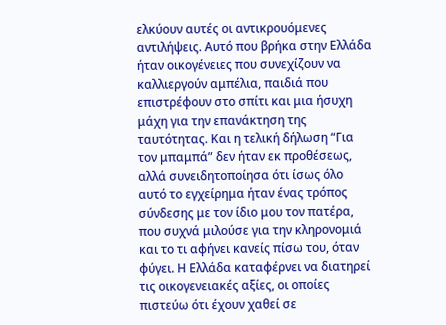ελκύουν αυτές οι αντικρουόμενες αντιλήψεις. Αυτό που βρήκα στην Ελλάδα ήταν οικογένειες που συνεχίζουν να καλλιεργούν αμπέλια, παιδιά που επιστρέφουν στο σπίτι και μια ήσυχη μάχη για την επανάκτηση της ταυτότητας. Και η τελική δήλωση “Για τον μπαμπά” δεν ήταν εκ προθέσεως, αλλά συνειδητοποίησα ότι ίσως όλο αυτό το εγχείρημα ήταν ένας τρόπος σύνδεσης με τον ίδιο μου τον πατέρα, που συχνά μιλούσε για την κληρονομιά και το τι αφήνει κανείς πίσω του, όταν φύγει. Η Ελλάδα καταφέρνει να διατηρεί τις οικογενειακές αξίες, οι οποίες πιστεύω ότι έχουν χαθεί σε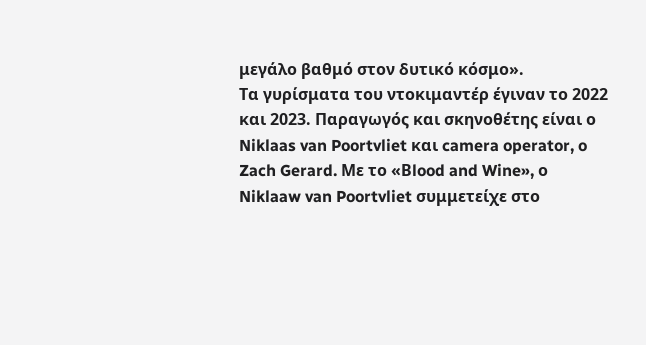μεγάλο βαθμό στον δυτικό κόσμο».
Tα γυρίσματα του ντοκιμαντέρ έγιναν το 2022 και 2023. Παραγωγός και σκηνοθέτης είναι ο Niklaas van Poortvliet και camera operator, o Zach Gerard. Με το «Βlood and Wine», ο Niklaaw van Poortvliet συμμετείχε στο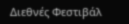Διεθνές Φεστιβάλ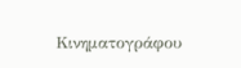Κινηματογράφου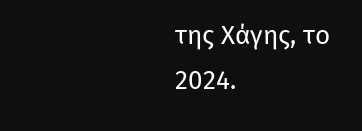της Χάγης, το 2024.